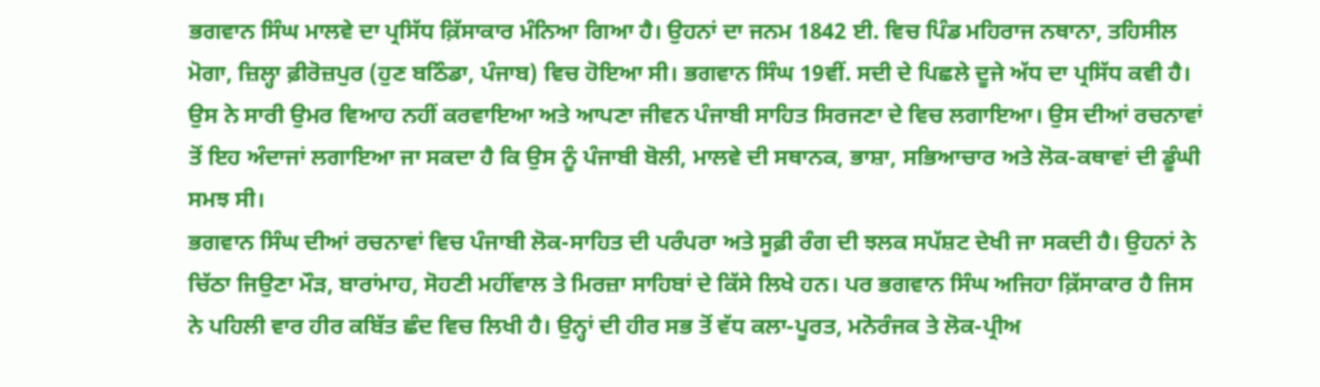ਭਗਵਾਨ ਸਿੰਘ ਮਾਲਵੇ ਦਾ ਪ੍ਰਸਿੱਧ ਕ਼ਿੱਸਾਕਾਰ ਮੰਨਿਆ ਗਿਆ ਹੈ। ਉਹਨਾਂ ਦਾ ਜਨਮ 1842 ਈ. ਵਿਚ ਪਿੰਡ ਮਹਿਰਾਜ ਨਥਾਨਾ, ਤਹਿਸੀਲ ਮੋਗਾ, ਜ਼ਿਲ੍ਹਾ ਫ਼ੀਰੋਜ਼ਪੁਰ (ਹੁਣ ਬਠਿੰਡਾ, ਪੰਜਾਬ) ਵਿਚ ਹੋਇਆ ਸੀ। ਭਗਵਾਨ ਸਿੰਘ 19ਵੀਂ. ਸਦੀ ਦੇ ਪਿਛਲੇ ਦੂਜੇ ਅੱਧ ਦਾ ਪ੍ਰਸਿੱਧ ਕਵੀ ਹੈ। ਉਸ ਨੇ ਸਾਰੀ ਉਮਰ ਵਿਆਹ ਨਹੀਂ ਕਰਵਾਇਆ ਅਤੇ ਆਪਣਾ ਜੀਵਨ ਪੰਜਾਬੀ ਸਾਹਿਤ ਸਿਰਜਣਾ ਦੇ ਵਿਚ ਲਗਾਇਆ। ਉਸ ਦੀਆਂ ਰਚਨਾਵਾਂ ਤੋਂ ਇਹ ਅੰਦਾਜਾਂ ਲਗਾਇਆ ਜਾ ਸਕਦਾ ਹੈ ਕਿ ਉਸ ਨੂੰ ਪੰਜਾਬੀ ਬੋਲੀ, ਮਾਲਵੇ ਦੀ ਸਥਾਨਕ, ਭਾਸ਼ਾ, ਸਭਿਆਚਾਰ ਅਤੇ ਲੋਕ-ਕਥਾਵਾਂ ਦੀ ਡੂੰਘੀ ਸਮਝ ਸੀ।
ਭਗਵਾਨ ਸਿੰਘ ਦੀਆਂ ਰਚਨਾਵਾਂ ਵਿਚ ਪੰਜਾਬੀ ਲੋਕ-ਸਾਹਿਤ ਦੀ ਪਰੰਪਰਾ ਅਤੇ ਸੂਫ਼ੀ ਰੰਗ ਦੀ ਝਲਕ ਸਪੱਸ਼ਟ ਦੇਖੀ ਜਾ ਸਕਦੀ ਹੈ। ਉਹਨਾਂ ਨੇ ਚਿੱਠਾ ਜਿਉਣਾ ਮੌੜ, ਬਾਰਾਂਮਾਹ, ਸੋਹਣੀ ਮਹੀਂਵਾਲ ਤੇ ਮਿਰਜ਼ਾ ਸਾਹਿਬਾਂ ਦੇ ਕਿੱਸੇ ਲਿਖੇ ਹਨ। ਪਰ ਭਗਵਾਨ ਸਿੰਘ ਅਜਿਹਾ ਕ਼ਿੱਸਾਕਾਰ ਹੈ ਜਿਸ ਨੇ ਪਹਿਲੀ ਵਾਰ ਹੀਰ ਕਬਿੱਤ ਛੰਦ ਵਿਚ ਲਿਖੀ ਹੈ। ਉਨ੍ਹਾਂ ਦੀ ਹੀਰ ਸਭ ਤੋਂ ਵੱਧ ਕਲਾ-ਪੂਰਤ, ਮਨੋਰੰਜਕ ਤੇ ਲੋਕ-ਪ੍ਰੀਅ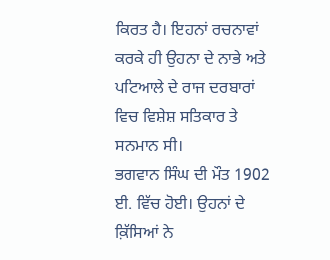ਕਿਰਤ ਹੈ। ਇਹਨਾਂ ਰਚਨਾਵਾਂ ਕਰਕੇ ਹੀ ਉਹਨਾ ਦੇ ਨਾਭੇ ਅਤੇ ਪਟਿਆਲੇ ਦੇ ਰਾਜ ਦਰਬਾਰਾਂ ਵਿਚ ਵਿਸ਼ੇਸ਼ ਸਤਿਕਾਰ ਤੇ ਸਨਮਾਨ ਸੀ।
ਭਗਵਾਨ ਸਿੰਘ ਦੀ ਮੌਤ 1902 ਈ. ਵਿੱਚ ਹੋਈ। ਉਹਨਾਂ ਦੇ ਕ਼ਿੱਸਿਆਂ ਨੇ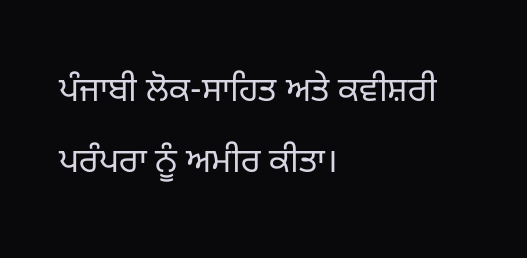ਪੰਜਾਬੀ ਲੋਕ-ਸਾਹਿਤ ਅਤੇ ਕਵੀਸ਼ਰੀ ਪਰੰਪਰਾ ਨੂੰ ਅਮੀਰ ਕੀਤਾ।